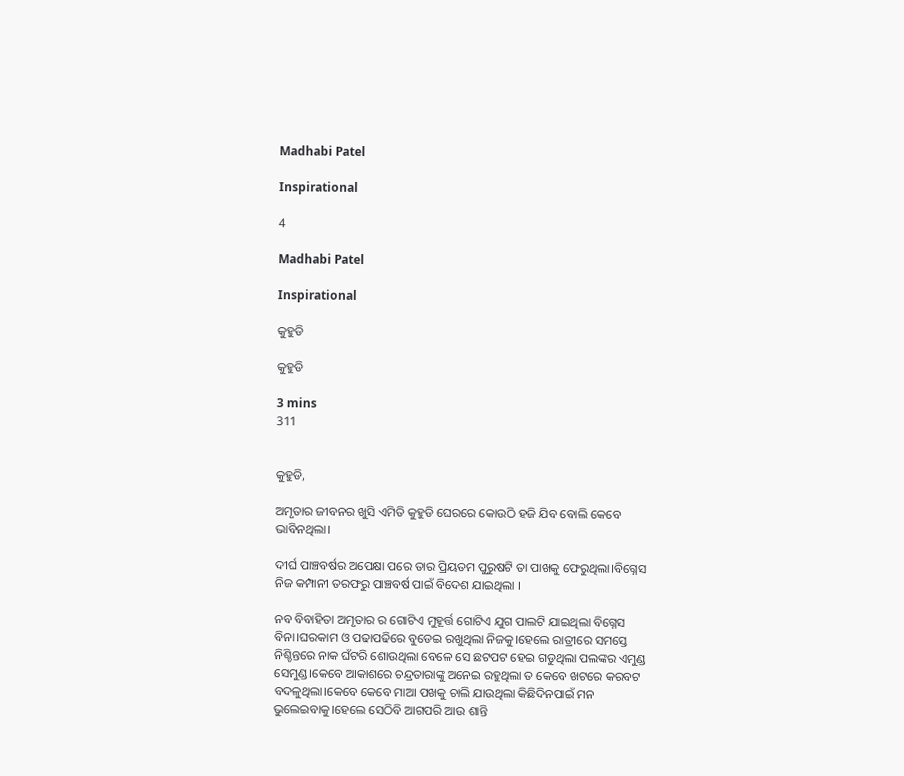Madhabi Patel

Inspirational

4

Madhabi Patel

Inspirational

କୁହୁଡି

କୁହୁଡି

3 mins
311


କୁହୁଡି,

ଅମୃତାର ଜୀବନର ଖୁସି ଏମିତି କୁହୁଡି ଘେରରେ କୋଉଠି ହଜି ଯିବ ବୋଲି କେବେ ଭାବିନଥିଲା।

ଦୀର୍ଘ ପାଞ୍ଚବର୍ଷର ଅପେକ୍ଷା ପରେ ତାର ପ୍ରିୟତମ ପୁରୁଷଟି ତା ପାଖକୁ ଫେରୁଥିଲା।ବିଗ୍ନେସ ନିଜ କମ୍ପାନୀ ତରଫରୁ ପାଞ୍ଚବର୍ଷ ପାଇଁ ବିଦେଶ ଯାଇଥିଲା ।

ନବ ବିବାହିତା ଅମୃତାର ର ଗୋଟିଏ ମୁହୂର୍ତ୍ତ ଗୋଟିଏ ଯୁଗ ପାଲଟି ଯାଇଥିଲା ବିଗ୍ନେସ ବିନା।ଘରକାମ ଓ ପଢାପଢିରେ ବୁଡେଇ ରଖୁଥିଲା ନିଜକୁ।ହେଲେ ରାତ୍ରୀରେ ସମସ୍ତେ ନିଶ୍ଚିନ୍ତରେ ନାକ ଘଁଟରି ଶୋଉଥିଲା ବେଳେ ସେ ଛଟପଟ ହେଇ ଗଡୁଥିଲା ପଲଙ୍କର ଏମୁଣ୍ଡ ସେମୁଣ୍ଡ।କେବେ ଆକାଶରେ ଚନ୍ଦ୍ରତାରାଙ୍କୁ ଅନେଇ ରହୁଥିଲା ତ କେବେ ଖଟରେ କରବଟ ବଦଳୁଥିଲା।କେବେ କେବେ ମାଆ ପଖକୁ ଚାଲି ଯାଉଥିଲା କିଛିଦିନପାଇଁ ମନ ଭୁଲେଇବାକୁ।ହେଲେ ସେଠିବି ଆଗପରି ଆଉ ଶାନ୍ତି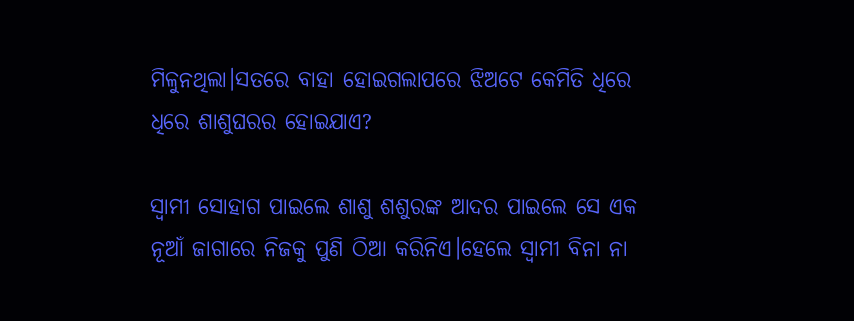ମିଳୁନଥିଲା।ସତରେ ବାହା ହୋଇଗଲାପରେ ଝିଅଟେ କେମିତି ଧିରେ ଧିରେ ଶାଶୁଘରର ହୋଇଯାଏ?

ସ୍ବାମୀ ସୋହାଗ ପାଇଲେ ଶାଶୁ ଶଶୁରଙ୍କ ଆଦର ପାଇଲେ ସେ ଏକ ନୂଆଁ ଜାଗାରେ ନିଜକୁ ପୁଣି ଠିଆ କରିନିଏ।ହେଲେ ସ୍ବାମୀ ବିନା ନା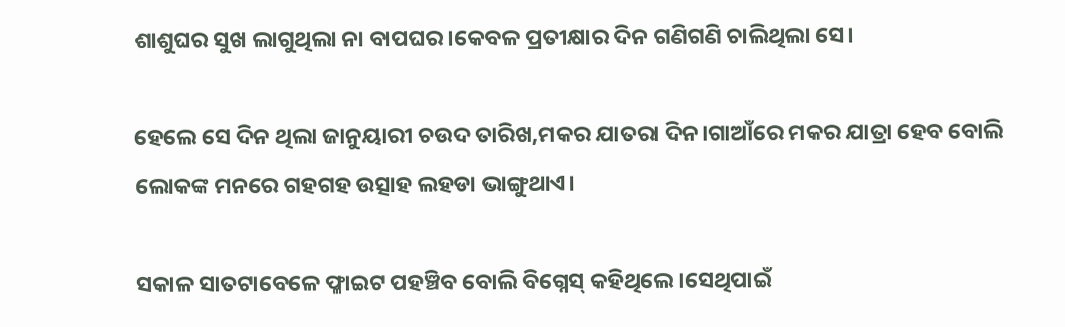ଶାଶୁଘର ସୁଖ ଲାଗୁଥିଲା ନା ବାପଘର।କେବଳ ପ୍ରତୀକ୍ଷାର ଦିନ ଗଣିଗଣି ଚାଲିଥିଲା ସେ।

ହେଲେ ସେ ଦିନ ଥିଲା ଜାନୁୟାରୀ ଚଉଦ ତାରିଖ,ମକର ଯାତରା ଦିନ।ଗାଆଁରେ ମକର ଯାତ୍ରା ହେବ ବୋଲି ଲୋକଙ୍କ ମନରେ ଗହଗହ ଉତ୍ସାହ ଲହଡା ଭାଙ୍ଗୁଥାଏ।

ସକାଳ ସାତଟାବେଳେ ଫ୍ଳାଇଟ ପହଞ୍ଚିବ ବୋଲି ବିଗ୍ନେସ୍ କହିଥିଲେ।ସେଥିପାଇଁ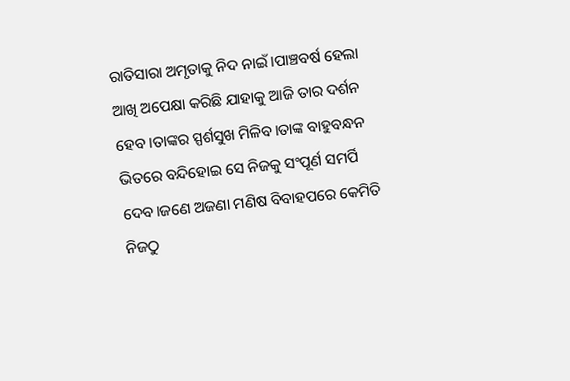ରାତିସାରା ଅମୃତାକୁ ନିଦ ନାଇଁ।ପାଞ୍ଚବର୍ଷ ହେଲା ଆଖି ଅପେକ୍ଷା କରିଛି ଯାହାକୁ ଆଜି ତାର ଦର୍ଶନ ହେବ।ତାଙ୍କର ସ୍ପର୍ଶସୁଖ ମିଳିବ।ତାଙ୍କ ବାହୁବନ୍ଧନ ଭିତରେ ବନ୍ଦିହୋଇ ସେ ନିଜକୁ ସଂପୂର୍ଣ ସମର୍ପି ଦେବ।ଜଣେ ଅଜଣା ମଣିଷ ବିବାହପରେ କେମିତି ନିଜଠୁ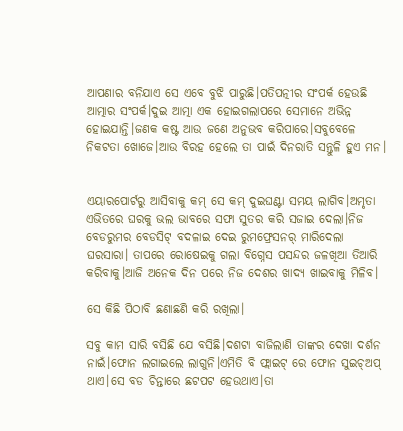ଆପଣାର ବନିଯାଏ ସେ ଏବେ ବୁଝି ପାରୁଛି।ପତିପତ୍ନୀର ସଂପର୍କ ହେଉଛି ଆତ୍ମାର ସଂପର୍କ।ଦୁଇ ଆତ୍ମା ଏକ ହୋଇଗଲାପରେ ସେମାନେ ଅଭିନ୍ନ ହୋଇଯାନ୍ତି।ଜଣକ କଷ୍ଟ ଆଉ ଜଣେ ଅନୁଭବ କରିପାରେ।ସବୁବେଳେ ନିକଟତା ଖୋଜେ।ଆଉ ବିରହ ହେଲେ ତା ପାଇଁ ଦିନରାତି ସନ୍ତୁଳି ହୁଏ ମନ।


ଏୟାରପୋର୍ଟରୁ ଆସିବାକୁ କମ୍ ସେ କମ୍ ଦୁଇଘଣ୍ଟା ସମୟ ଲାଗିବ।ଅମୃତା ଏଭିତରେ ଘରକୁ ଭଲ ଭାବରେ ସଫା ସୁତର କରି ସଜାଇ ଦେଲା।ନିଜ ବେଡରୁମର ବେଡସିଟ୍ ବଦଳାଇ ଦେଇ ରୁମଫ୍ରେସନର୍ ମାରିଦେଲା ଘରସାରା। ତାପରେ ରୋଷେଇକୁ ଗଲା ବିଗ୍ନେସ ପସନ୍ଦର ଜଳଖିଆ ତିଆରି କରିବାକୁ।ଆଜି ଅନେକ ଦିନ ପରେ ନିଜ ଦେଶର ଖାଦ୍ୟ ଖାଇବାକୁ ମିଳିବ।

ସେ କିଛି ପିଠାବି ଛଣାଛଣି କରି ରଖିଲା।

ସବୁ କାମ ସାରି ବସିଛି ଯେ ବସିଛି।ଦଶଟା ବାଜିଲାଣି ତାଙ୍କର ଦେଖା ଦର୍ଶନ ନାଇଁ।ଫୋନ ଲଗାଇଲେ ଲାଗୁନି।ଏମିତି ବି ଫ୍ଲାଇଟ୍ ରେ ଫୋନ ସୁଇଚ୍ଅପ୍ ଥାଏ।ସେ ବଡ ଚିନ୍ତାରେ ଛଟପଟ ହେଉଥାଏ।ତା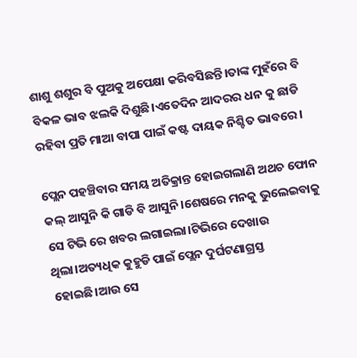ଶାଶୁ ଶଶୁର ବି ପୁଅକୁ ଅପେକ୍ଷା କରିବସିଛନ୍ତି।ତାଙ୍କ ମୁହଁରେ ବି ବିକଳ ଭାବ ଝଲକି ଦିଶୁଛି।ଏତେଦିନ ଆଦରର ଧନ କୁ ଛାଡି ରହିବା ପ୍ରତି ମାଆ ବାପା ପାଇଁ କଷ୍ଟ ଦାୟକ ନିଶ୍ଚିତ ଭାବରେ।

ପ୍ଲେନ ପହଞ୍ଚିବାର ସମୟ ଅତିକ୍ରାନ୍ତ ହୋଇଗଲାଣି ଅଥଚ ଫୋନ କଲ୍ ଆସୁନି କି ଗାଡି ବି ଆସୁନି।ଶେଷରେ ମନକୁ ଭୁଲେଇବାକୁ ସେ ଟିଭି ରେ ଖବର ଲଗାଇଲା।ଟିଭିରେ ଦେଖାଉ ଥିଲା।ଅତ୍ୟଧିକ କୁହୁଡି ପାଇଁ ପ୍ଲେନ ଦୁର୍ଘଟଣାଗ୍ରସ୍ତ ହୋଇଛି।ଆଉ ସେ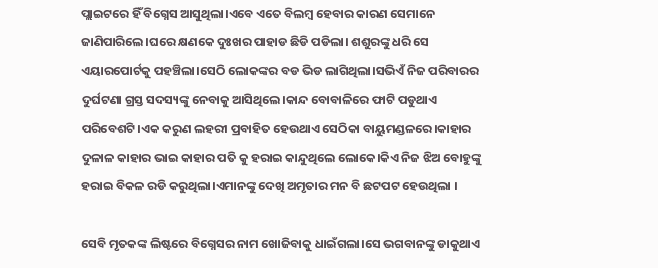ପ୍ଲାଇଟରେ ହିଁ ବିଗ୍ନେସ ଆସୁଥିଲା।ଏବେ ଏତେ ବିଲମ୍ବ ହେବାର କାରଣ ସେମାନେ ଜାଣିପାରିଲେ।ଘରେ କ୍ଷଣକେ ଦୁଃଖର ପାହାଡ ଛିଡି ପଡିଲା। ଶଶୁରଙ୍କୁ ଧରି ସେ ଏୟାରପୋର୍ଟକୁ ପହଞ୍ଚିଲା।ସେଠି ଲୋକଙ୍କର ବଡ ଭିଡ ଲାଗିଥିଲା।ସଭିଏଁ ନିଜ ପରିବାରର ଦୁର୍ଘଟଣା ଗ୍ରସ୍ତ ସଦସ୍ୟଙ୍କୁ ନେବାକୁ ଆସିଥିଲେ।କାନ୍ଦ ବୋବାଳିରେ ଫାଟି ପଡୁଥାଏ ପରିବେଶଟି।ଏକ କରୁଣ ଲହରୀ ପ୍ରବାହିତ ହେଉଥାଏ ସେଠିକା ବାୟୁମଣ୍ଡଳରେ।କାହାର ଦୁଳାଳ କାହାର ଭାଇ କାହାର ପତି କୁ ହରାଇ କାନ୍ଦୁଥିଲେ ଲୋକେ।କିଏ ନିଜ ଝିଅ ବୋହୁଙ୍କୁ ହରାଇ ବିକଳ ରଡି କରୁଥିଲା।ଏମାନଙ୍କୁ ଦେଖି ଅମୃତାର ମନ ବି ଛଟପଟ ହେଉଥିଲା ।

ସେବି ମୃତକଙ୍କ ଲିଷ୍ଟରେ ବିଗ୍ନେସର ନାମ ଖୋଜିବାକୁ ଧାଇଁଗଲା।ସେ ଭଗବାନଙ୍କୁ ଡାକୁଥାଏ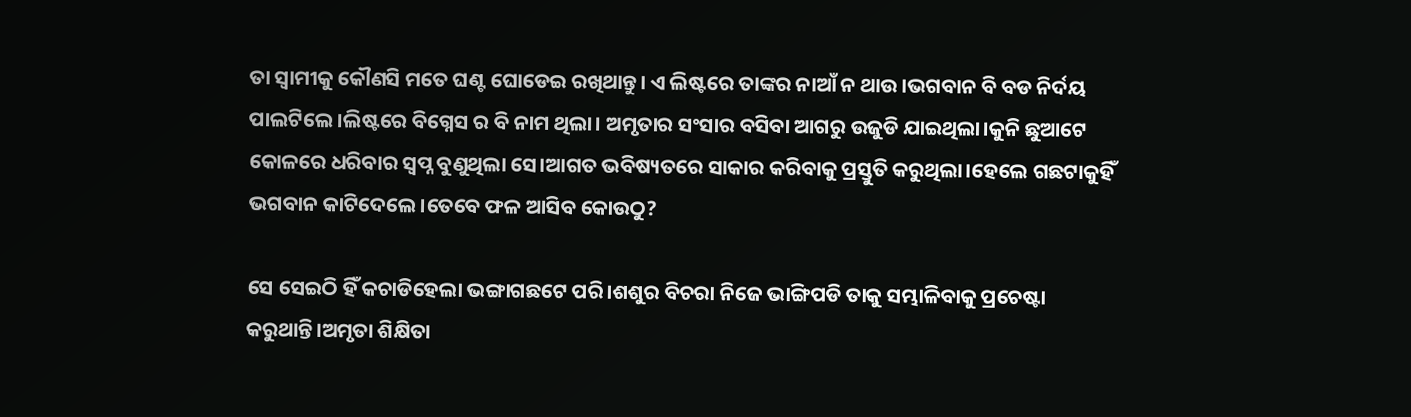ତା ସ୍ବାମୀକୁ କୌଣସି ମତେ ଘଣ୍ଟ ଘୋଡେଇ ରଖିଥାନ୍ତୁ। ଏ ଲିଷ୍ଟରେ ତାଙ୍କର ନାଆଁ ନ ଥାଉ।ଭଗବାନ ବି ବଡ ନିର୍ଦୟ ପାଲଟିଲେ।ଲିଷ୍ଟରେ ବିଗ୍ନେସ ର ବି ନାମ ଥିଲା। ଅମୃତାର ସଂସାର ବସିବା ଆଗରୁ ଉଜୁଡି ଯାଇଥିଲା।କୁନି ଛୁଆଟେ କୋଳରେ ଧରିବାର ସ୍ବପ୍ନ ବୁଣୁଥିଲା ସେ।ଆଗତ ଭବିଷ୍ୟତରେ ସାକାର କରିବାକୁ ପ୍ରସ୍ତୁତି କରୁଥିଲା।ହେଲେ ଗଛଟାକୁହିଁ ଭଗବାନ କାଟିଦେଲେ।ତେବେ ଫଳ ଆସିବ କୋଉଠୁ?

ସେ ସେଇଠି ହିଁ କଚାଡିହେଲା ଭଙ୍ଗାଗଛଟେ ପରି।ଶଶୁର ବିଚରା ନିଜେ ଭାଙ୍ଗିପଡି ତାକୁ ସମ୍ଭାଳିବାକୁ ପ୍ରଚେଷ୍ଟା କରୁଥାନ୍ତି।ଅମୃତା ଶିକ୍ଷିତା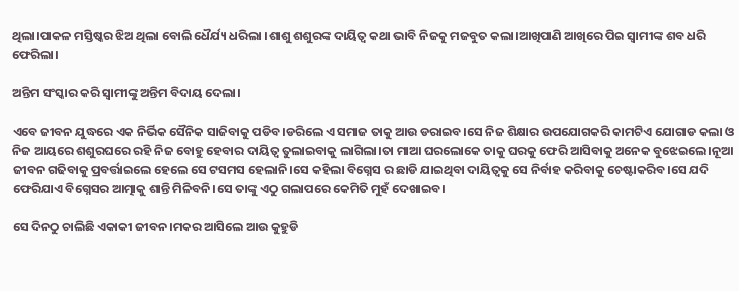ଥିଲା।ପାକଳ ମସ୍ତିଷ୍କର ଝିଅ ଥିଲା ବୋଲି ଧୈର୍ଯ୍ୟ ଧରିଲା ।ଶାଶୁ ଶଶୁରଙ୍କ ଦାୟିତ୍ବ କଥା ଭାବି ନିଜକୁ ମଜବୁତ କଲା।ଆଖିପାଣି ଆଖିରେ ପିଇ ସ୍ବାମୀଙ୍କ ଶବ ଧରି ଫେରିଲା।

ଅନ୍ତିମ ସଂସ୍କାର କରି ସ୍ବାମୀଙ୍କୁ ଅନ୍ତିମ ବିଦାୟ ଦେଲା।

ଏବେ ଜୀବନ ଯୁଦ୍ଧରେ ଏକ ନିର୍ଭିକ ସୈନିକ ସାଜିବାକୁ ପଡିବ।ଡରିଲେ ଏ ସମାଜ ତାକୁ ଆଉ ଡରାଇବ।ସେ ନିଜ ଶିକ୍ଷାର ଉପଯୋଗକରି କାମଟିଏ ଯୋଗାଡ କଲା ଓ ନିଜ ଆୟରେ ଶଶୁରଘରେ ରହି ନିଜ ବୋହୁ ହେବାର ଦାୟିତ୍ବ ତୁଲାଇବାକୁ ଲାଗିଲା।ତା ମାଆ ଘରଲୋକେ ତାକୁ ଘରକୁ ଫେରି ଆସିବାକୁ ଅନେକ ବୁଝେଇଲେ।ନୂଆ ଜୀବନ ଗଢିବାକୁ ପ୍ରବର୍ତ୍ତାଇଲେ ହେଲେ ସେ ଟସମସ ହେଲାନି।ସେ କହିଲା ବିଗ୍ନେସ ର ଛାଡି ଯାଇଥିବା ଦାୟିତ୍ବକୁ ସେ ନିର୍ବାହ କରିବାକୁ ଚେଷ୍ଟାକରିବ।ସେ ଯଦି ଫେରିଯାଏ ବିଗ୍ନେସର ଆତ୍ମାକୁ ଶାନ୍ତି ମିଳିବନି।ସେ ତାଙ୍କୁ ଏଠୁ ଗଲାପରେ କେମିତି ମୁହଁ ଦେଖାଇବ।

ସେ ଦିନଠୁ ଚାଲିଛି ଏକାକୀ ଜୀବନ।ମକର ଆସିଲେ ଆଉ କୁହୁଡି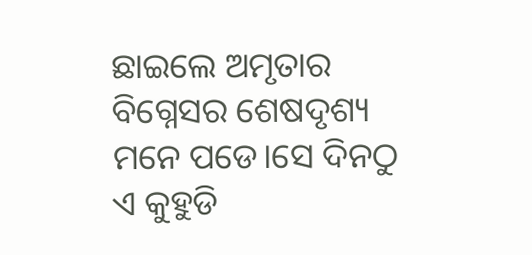ଛାଇଲେ ଅମୃତାର ବିଗ୍ନେସର ଶେଷଦୃଶ୍ୟ ମନେ ପଡେ।ସେ ଦିନଠୁ ଏ କୁହୁଡି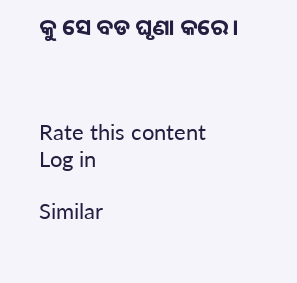କୁ ସେ ବଡ ଘୃଣା କରେ।



Rate this content
Log in

Similar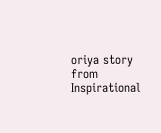oriya story from Inspirational